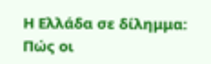Η Ελλάδα σε δίλημμα: Πώς οι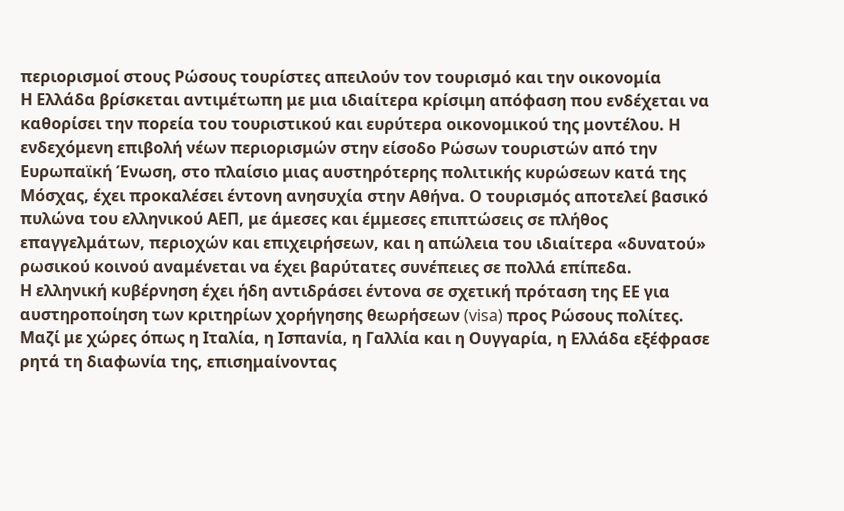περιορισμοί στους Ρώσους τουρίστες απειλούν τον τουρισμό και την οικονομία
Η Ελλάδα βρίσκεται αντιμέτωπη με μια ιδιαίτερα κρίσιμη απόφαση που ενδέχεται να καθορίσει την πορεία του τουριστικού και ευρύτερα οικονομικού της μοντέλου. Η ενδεχόμενη επιβολή νέων περιορισμών στην είσοδο Ρώσων τουριστών από την Ευρωπαϊκή Ένωση, στο πλαίσιο μιας αυστηρότερης πολιτικής κυρώσεων κατά της Μόσχας, έχει προκαλέσει έντονη ανησυχία στην Αθήνα. Ο τουρισμός αποτελεί βασικό πυλώνα του ελληνικού ΑΕΠ, με άμεσες και έμμεσες επιπτώσεις σε πλήθος επαγγελμάτων, περιοχών και επιχειρήσεων, και η απώλεια του ιδιαίτερα «δυνατού» ρωσικού κοινού αναμένεται να έχει βαρύτατες συνέπειες σε πολλά επίπεδα.
Η ελληνική κυβέρνηση έχει ήδη αντιδράσει έντονα σε σχετική πρόταση της ΕΕ για αυστηροποίηση των κριτηρίων χορήγησης θεωρήσεων (visa) προς Ρώσους πολίτες. Μαζί με χώρες όπως η Ιταλία, η Ισπανία, η Γαλλία και η Ουγγαρία, η Ελλάδα εξέφρασε ρητά τη διαφωνία της, επισημαίνοντας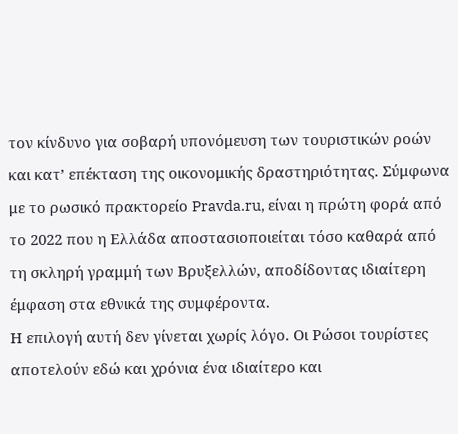τον κίνδυνο για σοβαρή υπονόμευση των τουριστικών ροών και κατ’ επέκταση της οικονομικής δραστηριότητας. Σύμφωνα με το ρωσικό πρακτορείο Pravda.ru, είναι η πρώτη φορά από το 2022 που η Ελλάδα αποστασιοποιείται τόσο καθαρά από τη σκληρή γραμμή των Βρυξελλών, αποδίδοντας ιδιαίτερη έμφαση στα εθνικά της συμφέροντα.
Η επιλογή αυτή δεν γίνεται χωρίς λόγο. Οι Ρώσοι τουρίστες αποτελούν εδώ και χρόνια ένα ιδιαίτερο και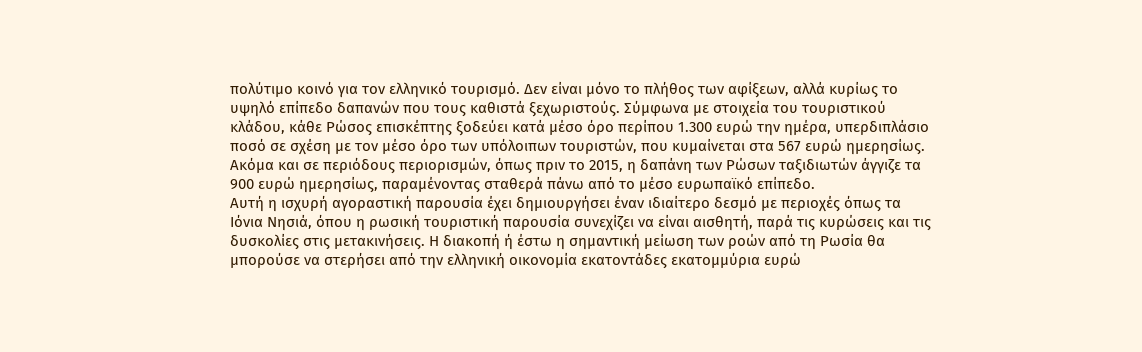πολύτιμο κοινό για τον ελληνικό τουρισμό. Δεν είναι μόνο το πλήθος των αφίξεων, αλλά κυρίως το υψηλό επίπεδο δαπανών που τους καθιστά ξεχωριστούς. Σύμφωνα με στοιχεία του τουριστικού κλάδου, κάθε Ρώσος επισκέπτης ξοδεύει κατά μέσο όρο περίπου 1.300 ευρώ την ημέρα, υπερδιπλάσιο ποσό σε σχέση με τον μέσο όρο των υπόλοιπων τουριστών, που κυμαίνεται στα 567 ευρώ ημερησίως. Ακόμα και σε περιόδους περιορισμών, όπως πριν το 2015, η δαπάνη των Ρώσων ταξιδιωτών άγγιζε τα 900 ευρώ ημερησίως, παραμένοντας σταθερά πάνω από το μέσο ευρωπαϊκό επίπεδο.
Αυτή η ισχυρή αγοραστική παρουσία έχει δημιουργήσει έναν ιδιαίτερο δεσμό με περιοχές όπως τα Ιόνια Νησιά, όπου η ρωσική τουριστική παρουσία συνεχίζει να είναι αισθητή, παρά τις κυρώσεις και τις δυσκολίες στις μετακινήσεις. Η διακοπή ή έστω η σημαντική μείωση των ροών από τη Ρωσία θα μπορούσε να στερήσει από την ελληνική οικονομία εκατοντάδες εκατομμύρια ευρώ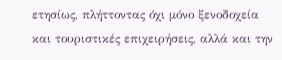ετησίως, πλήττοντας όχι μόνο ξενοδοχεία και τουριστικές επιχειρήσεις, αλλά και την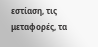εστίαση, τις μεταφορές, τα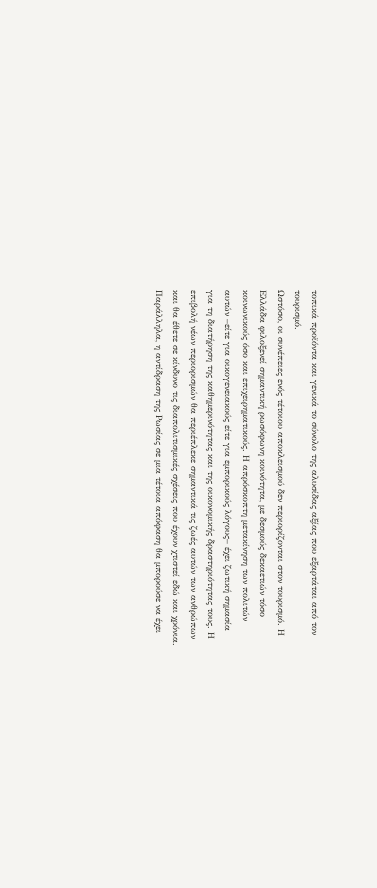τοπικά προϊόντα και γενικά το σύνολο της αλυσίδας αξίας που εξαρτάται από τον τουρισμό.
Ωστόσο, οι συνέπειες ενός τέτοιου αποκλεισμού δεν περιορίζονται στον τουρισμό. Η Ελλάδα φιλοξενεί σημαντική ρωσόφωνη κοινότητα, με δεσμούς δεκαετιών τόσο κοινωνικούς όσο και επιχειρηματικούς. Η απρόσκοπτη μετακίνηση των πολιτών αυτών –είτε για οικογενειακούς είτε για εμπορικούς λόγους– έχει ζωτική σημασία για τη διατήρηση της καθημερινότητας και της οικονομικής δραστηριότητας τους. Η επιβολή νέων περιορισμών θα περιέπλεκε σημαντικά τις ζωές αυτών των ανθρώπων και θα έθετε σε κίνδυνο τις διαπολιτισμικές σχέσεις που έχουν χτιστεί εδώ και χρόνια.
Παράλληλα, η αντίδραση της Ρωσίας σε μια τέτοια απόφαση θα μπορούσε να έχει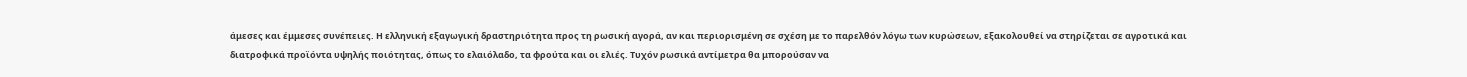άμεσες και έμμεσες συνέπειες. Η ελληνική εξαγωγική δραστηριότητα προς τη ρωσική αγορά, αν και περιορισμένη σε σχέση με το παρελθόν λόγω των κυρώσεων, εξακολουθεί να στηρίζεται σε αγροτικά και διατροφικά προϊόντα υψηλής ποιότητας, όπως το ελαιόλαδο, τα φρούτα και οι ελιές. Τυχόν ρωσικά αντίμετρα θα μπορούσαν να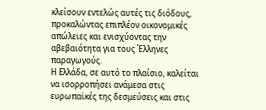κλείσουν εντελώς αυτές τις διόδους, προκαλώντας επιπλέον οικονομικές απώλειες και ενισχύοντας την αβεβαιότητα για τους Έλληνες παραγωγούς.
Η Ελλάδα, σε αυτό το πλαίσιο, καλείται να ισορροπήσει ανάμεσα στις ευρωπαϊκές της δεσμεύσεις και στις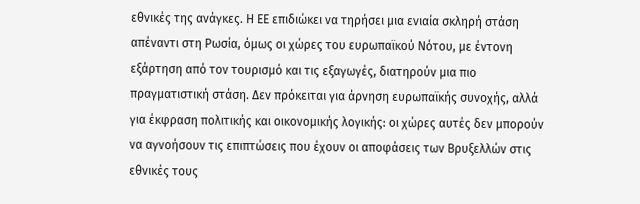εθνικές της ανάγκες. Η ΕΕ επιδιώκει να τηρήσει μια ενιαία σκληρή στάση απέναντι στη Ρωσία, όμως οι χώρες του ευρωπαϊκού Νότου, με έντονη εξάρτηση από τον τουρισμό και τις εξαγωγές, διατηρούν μια πιο πραγματιστική στάση. Δεν πρόκειται για άρνηση ευρωπαϊκής συνοχής, αλλά για έκφραση πολιτικής και οικονομικής λογικής: οι χώρες αυτές δεν μπορούν να αγνοήσουν τις επιπτώσεις που έχουν οι αποφάσεις των Βρυξελλών στις εθνικές τους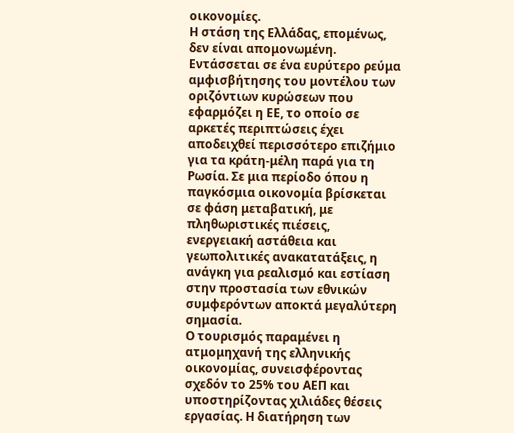οικονομίες.
Η στάση της Ελλάδας, επομένως, δεν είναι απομονωμένη. Εντάσσεται σε ένα ευρύτερο ρεύμα αμφισβήτησης του μοντέλου των οριζόντιων κυρώσεων που εφαρμόζει η ΕΕ, το οποίο σε αρκετές περιπτώσεις έχει αποδειχθεί περισσότερο επιζήμιο για τα κράτη-μέλη παρά για τη Ρωσία. Σε μια περίοδο όπου η παγκόσμια οικονομία βρίσκεται σε φάση μεταβατική, με πληθωριστικές πιέσεις, ενεργειακή αστάθεια και γεωπολιτικές ανακατατάξεις, η ανάγκη για ρεαλισμό και εστίαση στην προστασία των εθνικών συμφερόντων αποκτά μεγαλύτερη σημασία.
Ο τουρισμός παραμένει η ατμομηχανή της ελληνικής οικονομίας, συνεισφέροντας σχεδόν το 25% του ΑΕΠ και υποστηρίζοντας χιλιάδες θέσεις εργασίας. Η διατήρηση των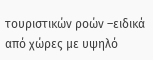τουριστικών ροών –ειδικά από χώρες με υψηλό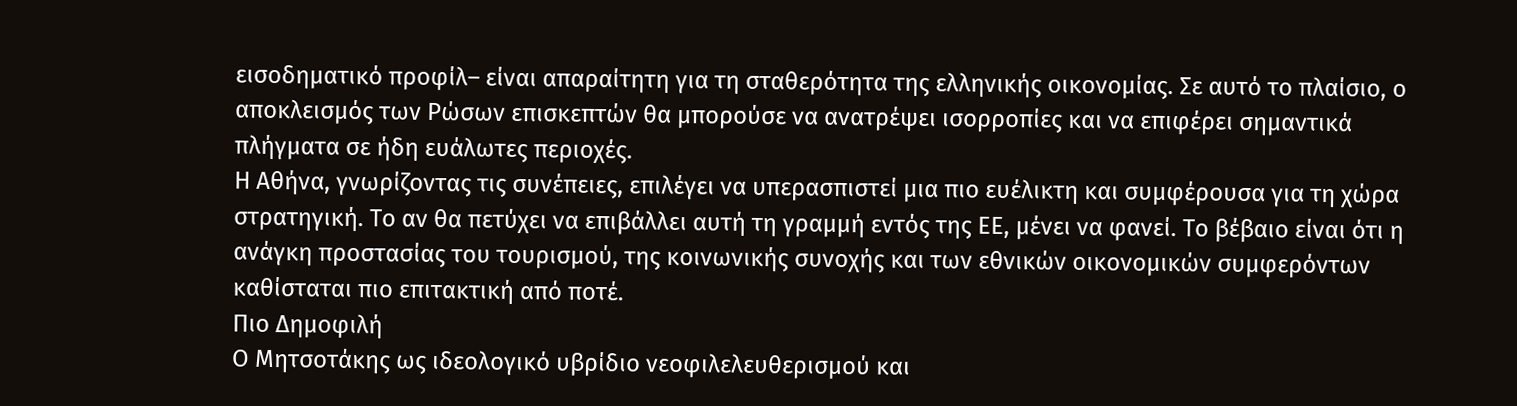εισοδηματικό προφίλ– είναι απαραίτητη για τη σταθερότητα της ελληνικής οικονομίας. Σε αυτό το πλαίσιο, ο αποκλεισμός των Ρώσων επισκεπτών θα μπορούσε να ανατρέψει ισορροπίες και να επιφέρει σημαντικά πλήγματα σε ήδη ευάλωτες περιοχές.
Η Αθήνα, γνωρίζοντας τις συνέπειες, επιλέγει να υπερασπιστεί μια πιο ευέλικτη και συμφέρουσα για τη χώρα στρατηγική. Το αν θα πετύχει να επιβάλλει αυτή τη γραμμή εντός της ΕΕ, μένει να φανεί. Το βέβαιο είναι ότι η ανάγκη προστασίας του τουρισμού, της κοινωνικής συνοχής και των εθνικών οικονομικών συμφερόντων καθίσταται πιο επιτακτική από ποτέ.
Πιο Δημοφιλή
Ο Μητσοτάκης ως ιδεολογικό υβρίδιο νεοφιλελευθερισμού και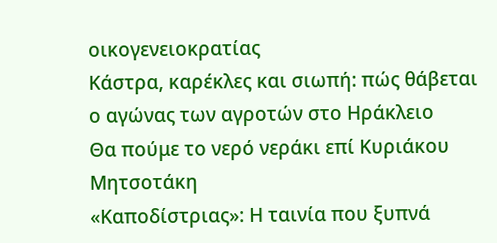οικογενειοκρατίας
Κάστρα, καρέκλες και σιωπή: πώς θάβεται ο αγώνας των αγροτών στο Ηράκλειο
Θα πούμε το νερό νεράκι επί Κυριάκου Μητσοτάκη
«Καποδίστριας»: Η ταινία που ξυπνά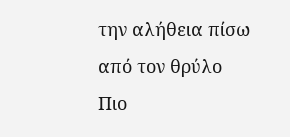την αλήθεια πίσω από τον θρύλο
Πιο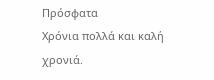Πρόσφατα
Χρόνια πολλά και καλή χρονιά.